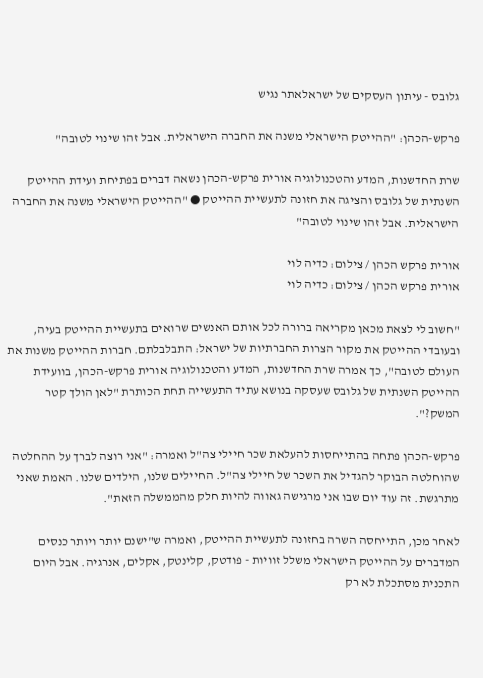גלובס - עיתון העסקים של ישראלאתר נגיש

פרקש-הכהן: "ההייטק הישראלי משנה את החברה הישראלית. אבל זהו שינוי לטובה"

שרת החדשנות, המדע והטכנולוגיה אורית פרקש-הכהן נשאה דברים בפתיחת ועידת ההייטק השנתית של גלובס והציגה את חזונה לתעשיית ההייטק ● "ההייטק הישראלי משנה את החברה הישראלית. אבל זהו שינוי לטובה"

אורית פרקש הכהן / צילום: כדיה לוי
אורית פרקש הכהן / צילום: כדיה לוי

"חשוב לי לצאת מכאן מקריאה ברורה לכל אותם האנשים שרואים בתעשיית ההייטק בעיה, ובעובדי ההייטק את מקור הצרות החברתיות של ישראל: התבלבלתם. חברות ההייטק משנות את העולם לטובה", כך אמרה שרת החדשנות, המדע והטכנולוגיה אורית פרקש-הכהן, בוועידת ההייטק השנתית של גלובס שעסקה בנושא עתיד התעשייה תחת הכותרת "לאן הולך קטר המשק?".

פרקש-הכהן פתחה בהתייחסות להעלאת שכר חיילי צה"ל ואמרה: "אני רוצה לברך על ההחלטה שהוחלטה הבוקר להגדיל את השכר של חיילי צה"ל. החיילים שלנו, הילדים שלנו. האמת שאני מתרגשת. זה עוד יום שבו אני מרגישה גאווה להיות חלק מהממשלה הזאת".

לאחר מכן, התייחסה השרה בחזונה לתעשיית ההייטק, ואמרה ש"ישנם יותר ויותר כנסים המדברים על ההייטק הישראלי משלל זוויות - פודטק, קלינטק, אקלים, אנרגיה. אבל היום התכנית מסתכלת לא רק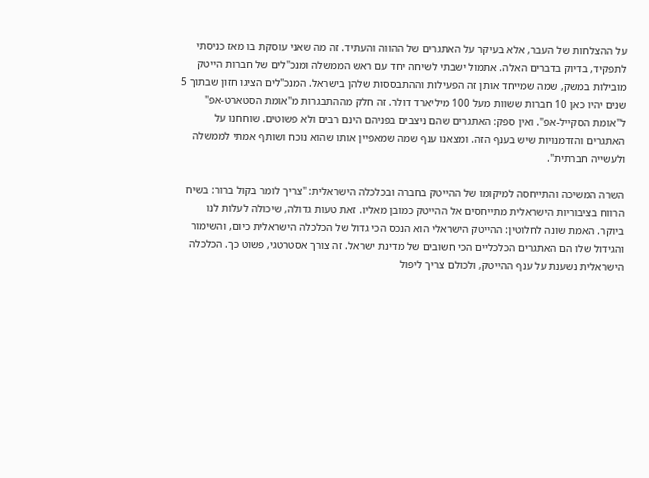על ההצלחות של העבר, אלא בעיקר על האתגרים של ההווה והעתיד. זה מה שאני עוסקת בו מאז כניסתי לתפקיד, בדיוק בדברים האלה. אתמול ישבתי לשיחה יחד עם ראש הממשלה ומנכ"לים של חברות הייטק מובילות במשק, שמה שמייחד אותן זה הפעילות וההתבססות שלהן בישראל. המנכ"לים הציגו חזון שבתוך 5 שנים יהיו כאן 10 חברות ששוות מעל 100 מיליארד דולר. זה חלק מההתבגרות מ"אומת הסטארט-אפ" ל"אומת הסקייל-אפ". ואין ספק: האתגרים שהם ניצבים בפניהם הינם רבים ולא פשוטים. שוחחנו על האתגרים והזדמנויות שיש בענף הזה. ומצאנו ענף שמה שמאפיין אותו שהוא נוכח ושותף אמתי לממשלה ולעשייה חברתית".

השרה המשיכה והתייחסה למיקומו של ההייטק בחברה ובכלכלה הישראלית: "צריך לומר בקול ברור: בשיח הרווח בציבוריות הישראלית מתייחסים אל ההייטק כמובן מאליו. זאת טעות גדולה, שיכולה לעלות לנו ביוקר. האמת שונה לחלוטין: ההייטק הישראלי הוא הנכס הכי גדול של הכלכלה הישראלית כיום, והשימור והגידול שלו הם האתגרים הכלכליים הכי חשובים של מדינת ישראל. זה צורך אסטרטגי, פשוט כך. הכלכלה הישראלית נשענת על ענף ההייטק, ולכולם צריך ליפול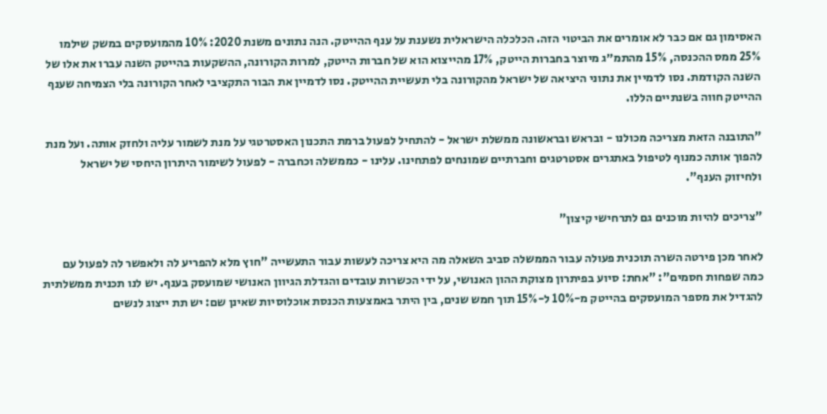האסימון גם אם כבר לא אומרים את הביטוי הזה. הכלכלה הישראלית נשענת על ענף ההייטק. הנה נתונים משנת 2020: 10% מהמועסקים במשק שילמו 25% ממס ההכנסה, 15% מהתמ״ג מיוצר בחברות הייטק, 17% מהייצוא הוא של חברות הייטק, למרות הקורונה, ההשקעות בהייטק השנה עברו את אלו של השנה הקודמת. נסו לדמיין את נתוני היציאה של ישראל מהקורונה בלי תעשיית ההייטק. נסו לדמיין את הבור התקציבי לאחר הקורונה בלי הצמיחה שענף ההייטק חווה בשנתיים הללו.

"התובנה הזאת מצריכה מכולנו - ובראש ובראשונה ממשלת ישראל - להתחיל לפעול ברמת התכנון האסטרטגי על מנת לשמור עליה ולחזק אותה. ועל מנת להפוך אותה כמנוף לטיפול באתגרים אסטרטגים וחברתיים שמונחים לפתחינו. עלינו - כממשלה וכחברה - לפעול לשימור היתרון היחסי של ישראל ולחיזוק הענף".

"צריכים להיות מוכנים גם לתרחישי קיצון"

לאחר מכן פירטה השרה תוכנית פעולה עבור הממשלה סביב השאלה מה היא צריכה לעשות עבור התעשייה "חוץ מלא להפריע לה ולאפשר לה לפעול עם כמה שפחות חסמים": "אחת: סיוע בפיתרון מצוקת ההון האנושי, על ידי הכשרות עובדים והגדלת הגיוון האנושי שמועסק בענף. יש לנו תכנית ממשלתית להגדיל את מספר המועסקים בהייטק מ-10% ל-15% תוך חמש שנים, בין היתר באמצעות הכנסת אוכלוסיות שאינן שם: יש תת ייצוג לנשים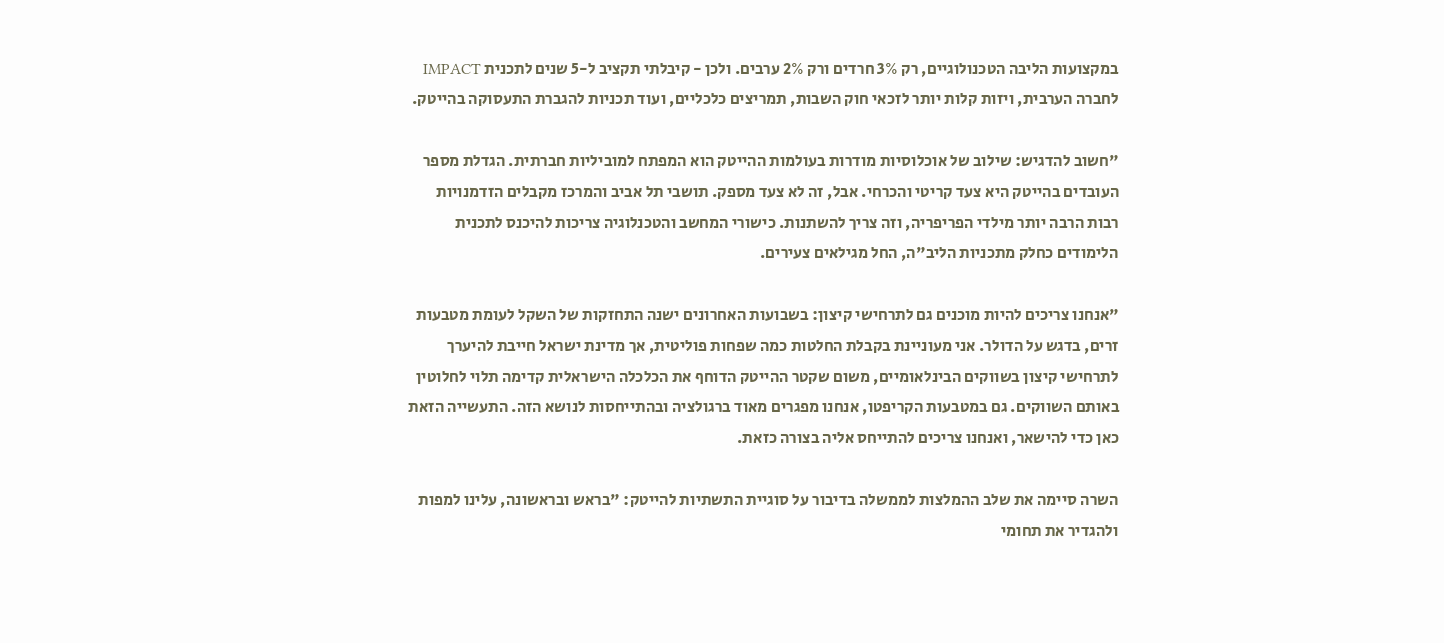במקצועות הליבה הטכנולוגיים, רק 3% חרדים ורק 2% ערבים. ולכן - קיבלתי תקציב ל-5 שנים לתכנית IMPACT לחברה הערבית, ויזות קלות יותר לזכאי חוק השבות, תמריצים כלכליים, ועוד תכניות להגברת התעסוקה בהייטק.

"חשוב להדגיש: שילוב של אוכלוסיות מודרות בעולמות ההייטק הוא המפתח למוביליות חברתית. הגדלת מספר העובדים בהייטק היא צעד קריטי והכרחי. אבל, זה לא צעד מספק. תושבי תל אביב והמרכז מקבלים הזדמנויות רבות הרבה יותר מילדי הפריפריה, וזה צריך להשתנות. כישורי המחשב והטכנלוגיה צריכות להיכנס לתכנית הלימודים כחלק מתכניות הליב"ה, החל מגילאים צעירים.

"אנחנו צריכים להיות מוכנים גם לתרחישי קיצון: בשבועות האחרונים ישנה התחזקות של השקל לעומת מטבעות זרים, בדגש על הדולר. אני מעוניינת בקבלת החלטות כמה שפחות פוליטית, אך מדינת ישראל חייבת להיערך לתרחישי קיצון בשווקים הבינלאומיים, משום שקטר ההייטק הדוחף את הכלכלה הישראלית קדימה תלוי לחלוטין באותם השווקים. גם במטבעות הקריפטו, אנחנו מפגרים מאוד ברגולציה ובהתייחסות לנושא הזה. התעשייה הזאת כאן כדי להישאר, ואנחנו צריכים להתייחס אליה בצורה כזאת.

השרה סיימה את שלב ההמלצות לממשלה בדיבור על סוגיית התשתיות להייטק: "בראש ובראשונה, עלינו למפות ולהגדיר את תחומי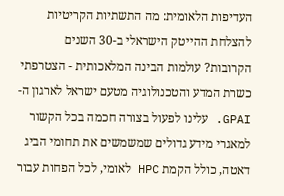העדיפות הלאומית: מה התשתיות הקריטיות להצלחת ההייטק הישראלי ב-30 השנים הקרובות? עולמות הבינה המלאכותית - הצטרפתי כשרת המדע והטכנולוגיה מטעם ישראל לארגון ה-GPAI. עלינו לפעול בצורה חכמה בכל הקשור למאגרי מידע גדולים שמשמשים את תחומי הביג דאטה, כולל הקמת HPC לאומי, לכל הפחות עבור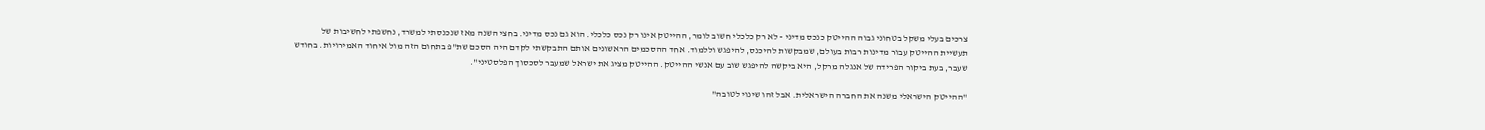צרכים בעלי משקל בטחוני גבוה ההייטק כנכס מדיני - לא רק כלכלי חשוב לומר, ההייטק אינו רק נכס כלכלי. הוא גם נכס מדיני. בחצי השנה מאז שנכנסתי למשרד, נחשפתי לחשיבות של תעשיית ההייטק עבור מדינות רבות בעולם, שמבקשות להיכנס, להיפגש וללמוד. אחד ההסכמים הראשונים אותם התבקשתי לקדם היה הסכם שת"פ בתחום הזה מול איחוד האמירויות. בחודש שעבר, בעת ביקור הפרידה של אנגלה מרקל, היא ביקשה להיפגש שוב עם אנשי ההייטק. ההייטק מציג את ישראל שמעבר לסכסוך הפלסטיני".

"ההייטק הישראלי משנה את החברה הישראלית. אבל זהו שינוי לטובה"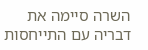השרה סיימה את דבריה עם התייחסות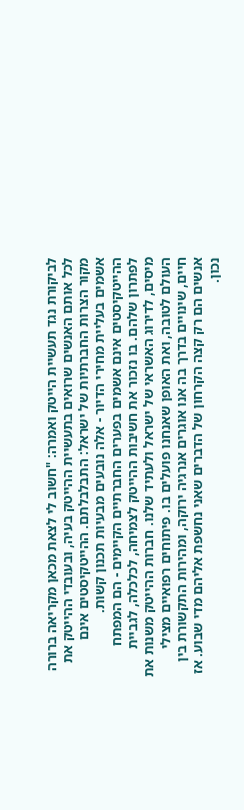לביקורת נגד תעשיית הייטק ואמרה: "חשוב לי לצאת מכאן מקריאה ברורה לכל אותם האנשים שרואים בתעשיית ההייטק בעיה, ובעובדי ההייטק את מקור הצרות החברתיות של ישראל: התבלבלתם. ההייטקיסטים אינם אשמים בעליית מחירי הדיור - אלה נובעים מבעיות תכנון קשות. ההייטקיסטים אינם אשמים בפערים החברתיים הקיימים - הם המפתח לפתרון שלהם. בו נזכור את חשיבות ההייטק לצמיחה, לכלכלה, לגביית מיסים, לדירוג האשראי של ישראל ולעתיד שלנו. חברות ההייטק משנות את העולם לטובה, ואת האופן שאנחנו פועלים בו. פיתוחים רפואיים מצילי חיים, שינויים בדרך בה אנו אוגרים אנרגיה ירוקה, ומהירות התקשורת בין אנשים הם רק קצה הקרחון של הדברים שאני נחשפת אליהם מדי שבוע. אז נכון.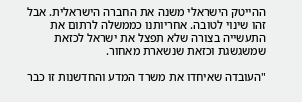ההייטק הישראלי משנה את החברה הישראלית. אבל זהו שינוי לטובה. אחריותנו כממשלה לרתום את התעשייה בצורה שלא תפצל את ישראל לכזאת שמשגשגת וכזאת שנשארת מאחור.

"העובדה שאיחדו את משרד המדע והחדשנות זו כבר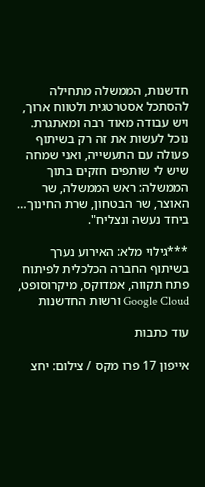חדשנות, הממשלה מתחילה להסתכל אסטרטגית ולטווח ארוך, ויש עבודה מאוד רבה ומאתגרת. נוכל לעשות את זה רק בשיתוף פעולה עם התעשייה, ואני שמחה שיש לי שותפים חזקים בתוך הממשלה: ראש הממשלה, שר האוצר, שר הבטחון, שרת החינוך… ביחד נעשה ונצליח".

***גילוי מלא: האירוע נערך בשיתוף החברה הכלכלית לפיתוח פתח תקווה, אמדוקס, מיקרוסופט, Google Cloud ורשות החדשנות

עוד כתבות

אייפון 17 פרו מקס / צילום: יחצ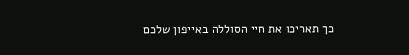כך תאריכו את חיי הסוללה באייפון שלכם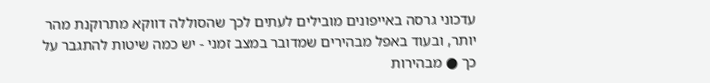עדכוני גרסה באייפונים מובילים לעתים לכך שהסוללה דווקא מתרוקנת מהר יותר, ובעוד באפל מבהירים שמדובר במצב זמני - יש כמה שיטות להתגבר על כך ● מבהירות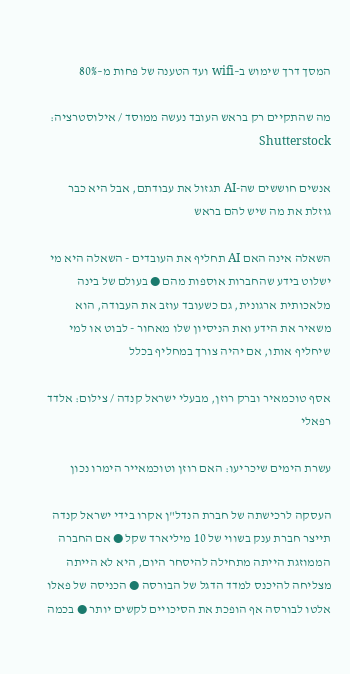המסך דרך שימוש ב–wifi ועד הטענה של פחות מ–80%

מה שהתקיים רק בראש העובד נעשה ממוסד / אילוסטרציה: Shutterstock

אנשים חוששים שה-AI תגזול את עבודתם, אבל היא כבר גוזלת את מה שיש להם בראש

השאלה אינה האם AI תחליף את העובדים - השאלה היא מי ישלוט בידע שהחברות אוספות מהם ● בעולם של בינה מלאכותית ארגונית, גם כשעובד עוזב את העבודה, הוא משאיר את הידע ואת הניסיון שלו מאחור - לבוט או למי שיחליף אותו, אם יהיה צורך במחליף בכלל

אסף טוכמאיר וברק רוזן, מבעלי ישראל קנדה / צילום: אלדד רפאלי

עשרת הימים שיכריעו: האם רוזן וטוכמאייר הימרו נכון

העסקה לרכישתה של חברת הנדל"ן אקרו בידי ישראל קנדה תייצר חברת ענק בשווי של 10 מיליארד שקל ● אם החברה הממוזגת הייתה מתחילה להיסחר היום, היא לא הייתה מצליחה להיכנס למדד הדגל של הבורסה ● הכניסה של פאלו אלטו לבורסה אף הופכת את הסיכויים לקשים יותר ● בכמה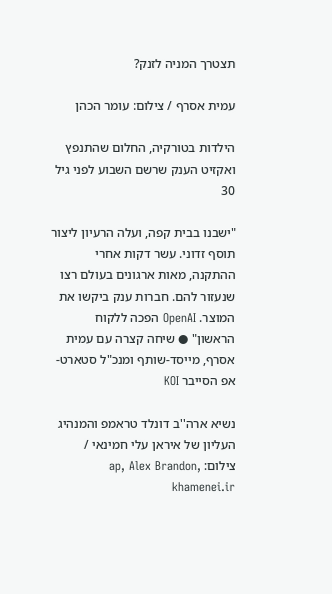תצטרך המניה לזנק?

עמית אסרף / צילום: עומר הכהן

הילדות בטורקיה, החלום שהתנפץ ואקזיט הענק שרשם השבוע לפני גיל 30

"ישבנו בבית קפה, ועלה הרעיון ליצור תוסף זדוני. עשר דקות אחרי ההתקנה, מאות ארגונים בעולם רצו שנעזור להם. חברות ענק ביקשו את המוצר. OpenAI הפכה ללקוח הראשון" ● שיחה קצרה עם עמית אסרף, מייסד-שותף ומנכ"ל סטארט-אפ הסייבר KOI

נשיא ארה''ב דונלד טראמפ והמנהיג העליון של איראן עלי חמינאי / צילום: ap, Alex Brandon, khamenei.ir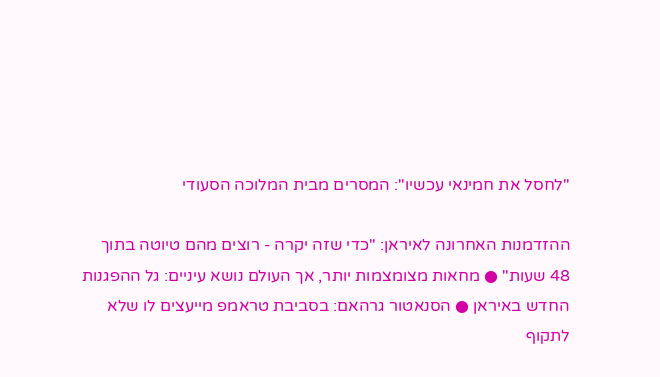"לחסל את חמינאי עכשיו": המסרים מבית המלוכה הסעודי

ההזדמנות האחרונה לאיראן: "כדי שזה יקרה - רוצים מהם טיוטה בתוך 48 שעות" ● מחאות מצומצמות יותר, אך העולם נושא עיניים: גל ההפגנות החדש באיראן ● הסנאטור גרהאם: בסביבת טראמפ מייעצים לו שלא לתקוף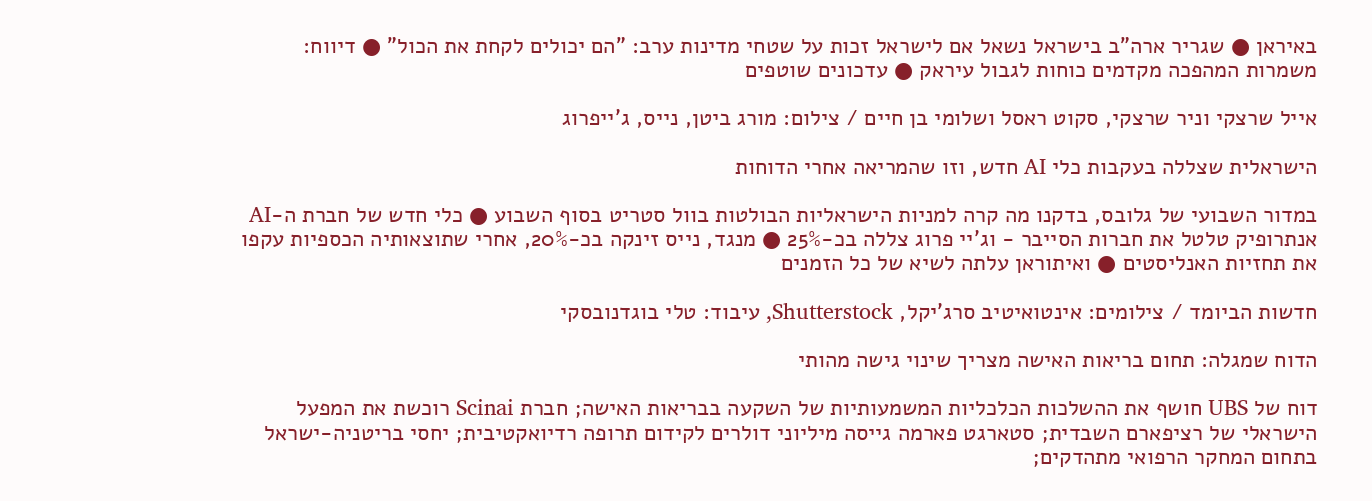באיראן ● שגריר ארה"ב בישראל נשאל אם לישראל זכות על שטחי מדינות ערב: "הם יכולים לקחת את הכול" ● דיווח: משמרות המהפכה מקדמים כוחות לגבול עיראק ● עדכונים שוטפים

אייל שרצקי וניר שרצקי, סקוט ראסל ושלומי בן חיים / צילום: מורג ביטן, נייס, ג'ייפרוג

הישראלית שצללה בעקבות כלי AI חדש, וזו שהמריאה אחרי הדוחות

במדור השבועי של גלובס, בדקנו מה קרה למניות הישראליות הבולטות בוול סטריט בסוף השבוע ● כלי חדש של חברת ה-AI אנתרופיק טלטל את חברות הסייבר - וג'יי פרוג צללה בכ-25% ● מנגד, נייס זינקה בכ-20%, אחרי שתוצאותיה הכספיות עקפו את תחזיות האנליסטים ● ואיתוראן עלתה לשיא של כל הזמנים

חדשות הביומד / צילומים: אינטואיטיב סרג'יקל, Shutterstock, עיבוד: טלי בוגדנובסקי

הדוח שמגלה: תחום בריאות האישה מצריך שינוי גישה מהותי

דוח של UBS חושף את ההשלכות הכלכליות המשמעותיות של השקעה בבריאות האישה; חברת Scinai רוכשת את המפעל הישראלי של רציפארם השבדית; סטארגט פארמה גייסה מיליוני דולרים לקידום תרופה רדיואקטיבית; יחסי בריטניה-ישראל בתחום המחקר הרפואי מתהדקים;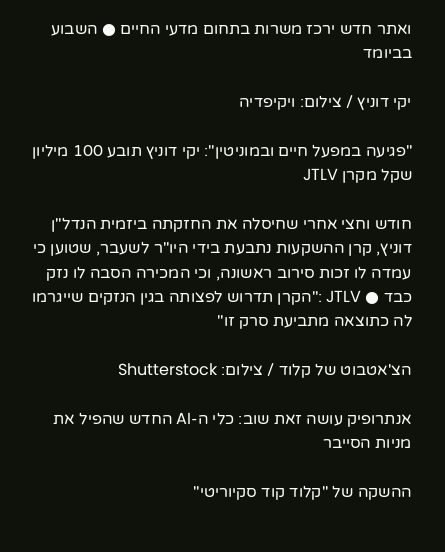ואתר חדש ירכז משרות בתחום מדעי החיים ● השבוע בביומד

יקי דוניץ / צילום: ויקיפדיה

"פגיעה במפעל חיים ובמוניטין": יקי דוניץ תובע 100 מיליון שקל מקרן JTLV

חודש וחצי אחרי שחיסלה את החזקתה ביזמית הנדל"ן דוניץ, קרן ההשקעות נתבעת בידי היו"ר לשעבר, שטוען כי עמדה לו זכות סירוב ראשונה, וכי המכירה הסבה לו נזק כבד ● JTLV :"הקרן תדרוש לפצותה בגין הנזקים שייגרמו לה כתוצאה מתביעת סרק זו"

הצ'אטבוט של קלוד / צילום: Shutterstock

אנתרופיק עושה זאת שוב: כלי ה-AI החדש שהפיל את מניות הסייבר

ההשקה של "קלוד קוד סקיוריטי"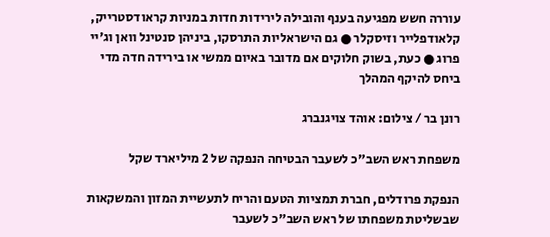עוררה חשש מפגיעה בענף והובילה לירידות חדות במניות קראודסטרייק, קלאודפלייר וזיסקלר ● גם הישראליות התרסקו, ביניהן סנטינל וואן וג'יי פרוג ● כעת, בשוק חלוקים אם מדובר באיום ממשי או בירידה חדה מדי ביחס להיקף המהלך

רונן בר / צילום: אוהד צויגנברג

משפחת ראש השב"כ לשעבר הבטיחה הנפקה של 2 מיליארד שקל

הנפקת פרודלים, חברת תמציות הטעם והריח לתעשיית המזון והמשקאות שבשליטת משפחתו של ראש השב"כ לשעבר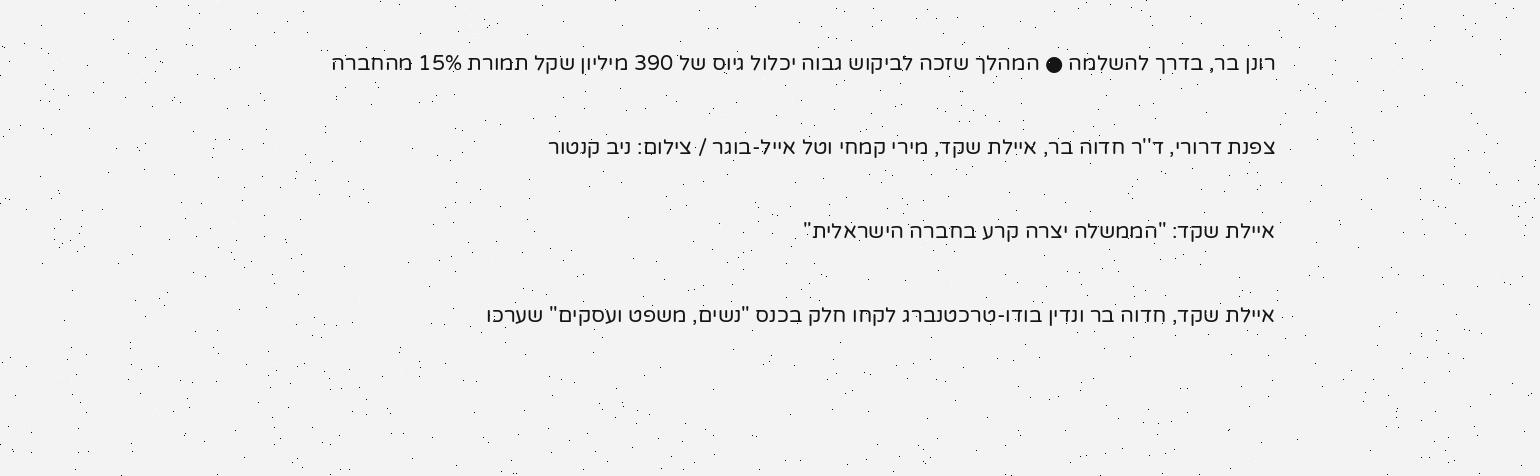רונן בר, בדרך להשלמה ● המהלך שזכה לביקוש גבוה יכלול גיוס של 390 מיליון שקל תמורת 15% מהחברה

צפנת דרורי, ד''ר חדוה בר, איילת שקד, מירי קמחי וטל אייל-בוגר / צילום: ניב קנטור

איילת שקד: "הממשלה יצרה קרע בחברה הישראלית"

איילת שקד, חדוה בר ונדין בודו-טרכטנברג לקחו חלק בכנס "נשים, משפט ועסקים" שערכו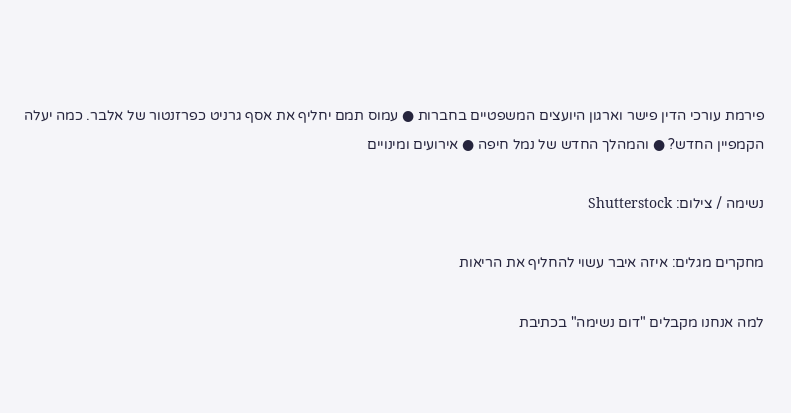פירמת עורכי הדין פישר וארגון היועצים המשפטיים בחברות ● עמוס תמם יחליף את אסף גרניט כפרזנטור של אלבר. כמה יעלה הקמפיין החדש? ● והמהלך החדש של נמל חיפה ● אירועים ומינויים

נשימה / צילום: Shutterstock

מחקרים מגלים: איזה איבר עשוי להחליף את הריאות

למה אנחנו מקבלים "דום נשימה" בכתיבת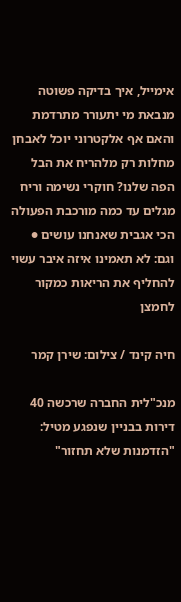אימייל, איך בדיקה פשוטה מנבאת מי יתעורר מתרדמת והאם אף אלקטרוני יוכל לאבחן מחלות רק מלהריח את הבל הפה שלנו? חוקרי נשימה וריח מגלים עד כמה מורכבת הפעולה הכי אגבית שאנחנו עושים ● וגם: לא תאמינו איזה איבר עשוי להחליף את הריאות כמקור לחמצן

חיה קינד / צילום: שירן קמר

מנכ"לית החברה שרכשה 40 דירות בבניין שנפגע מטיל: "הזדמנות שלא תחזור"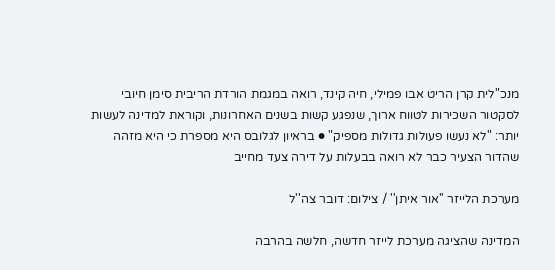מנכ"לית קרן הריט אבו פמילי, חיה קינד, רואה במגמת הורדת הריבית סימן חיובי לסקטור השכירות לטווח ארוך, שנפגע קשות בשנים האחרונות, וקוראת למדינה לעשות יותר: "לא נעשו פעולות גדולות מספיק" ● בראיון לגלובס היא מספרת כי היא מזהה שהדור הצעיר כבר לא רואה בבעלות על דירה צעד מחייב

מערכת הלייזר ''אור איתן'' / צילום: דובר צה''ל

המדינה שהציגה מערכת לייזר חדשה, חלשה בהרבה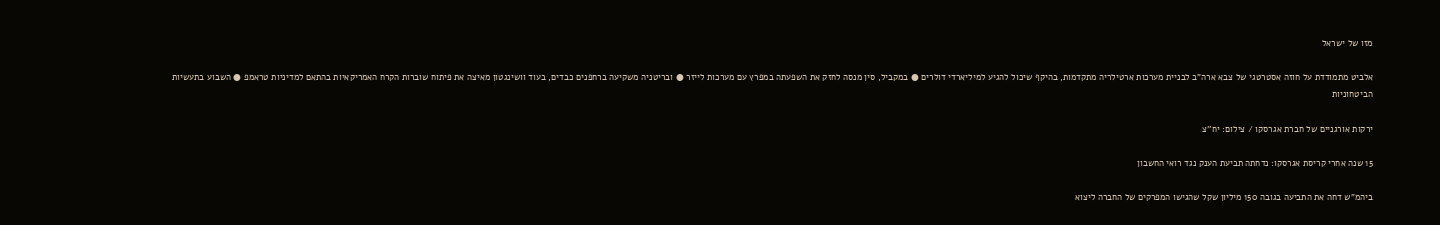מזו של ישראל

אלביט מתמודדת על חוזה אסטרטגי של צבא ארה"ב לבניית מערכות ארטילריה מתקדמות, בהיקף שיכול להגיע למיליארדי דולרים ● במקביל, סין מנסה לחזק את השפעתה במפרץ עם מערכות לייזר ● ובריטניה משקיעה ברחפנים כבדים, בעוד וושינגטון מאיצה את פיתוח שוברות הקרח האמריקאיות בהתאם למדיניות טראמפ ● השבוע בתעשיות הביטחוניות

ירקות אורגניים של חברת אגרסקו / צילום: יח''צ

15 שנה אחרי קריסת אגרסקו: נדחתה תביעת הענק נגד רואי החשבון

ביהמ"ש דחה את התביעה בגובה 150 מיליון שקל שהגישו המפרקים של החברה ליצוא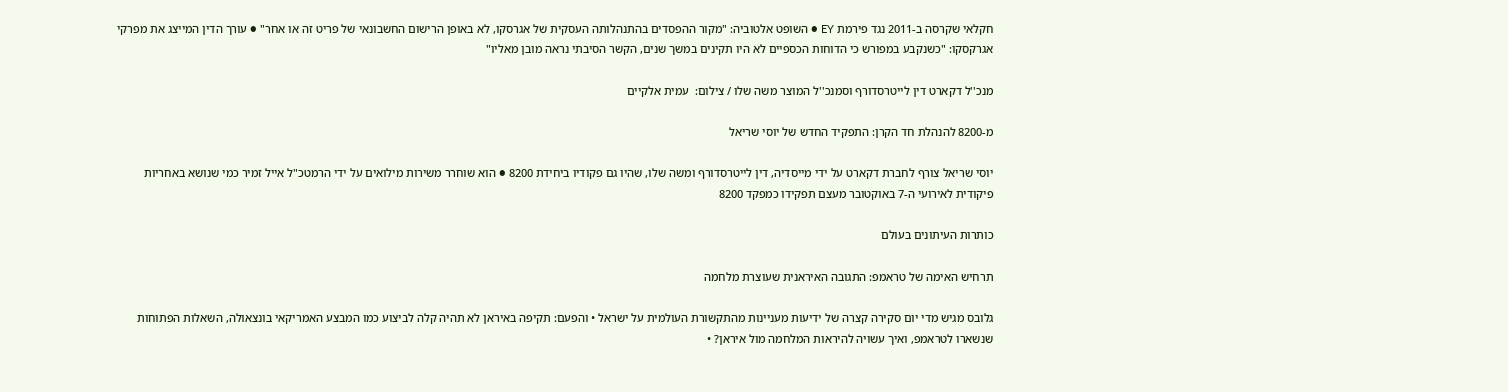חקלאי שקרסה ב-2011 נגד פירמת EY ● השופט אלטוביה: "מקור ההפסדים בהתנהלותה העסקית של אגרסקו, לא באופן הרישום החשבונאי של פריט זה או אחר" ● עורך הדין המייצג את מפרקי אגרקסקו: "כשנקבע במפורש כי הדוחות הכספיים לא היו תקינים במשך שנים, הקשר הסיבתי נראה מובן מאליו"

מנכ''ל דקארט דין לייטרסדורף וסמנכ''ל המוצר משה שלו / צילום:  עמית אלקיים

מ-8200 להנהלת חד הקרן: התפקיד החדש של יוסי שריאל

יוסי שריאל צורף לחברת דקארט על ידי מייסדיה, דין לייטרסדורף ומשה שלו, שהיו גם פקודיו ביחידת 8200 ● הוא שוחרר משירות מילואים על ידי הרמטכ"ל אייל זמיר כמי שנושא באחריות פיקודית לאירועי ה-7 באוקטובר מעצם תפקידו כמפקד 8200

כותרות העיתונים בעולם

תרחיש האימה של טראמפ: התגובה האיראנית שעוצרת מלחמה

גלובס מגיש מדי יום סקירה קצרה של ידיעות מעניינות מהתקשורת העולמית על ישראל • והפעם: תקיפה באיראן לא תהיה קלה לביצוע כמו המבצע האמריקאי בונצאולה, השאלות הפתוחות שנשארו לטראמפ, ואיך עשויה להיראות המלחמה מול איראן? •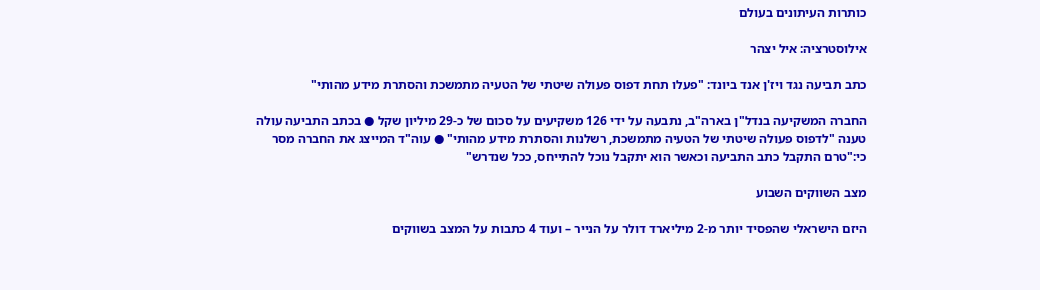כותרות העיתונים בעולם

אילוסטרציה: איל יצהר

כתב תביעה נגד ויז'ן אנד ביונד: "פעלו תחת דפוס פעולה שיטתי של הטעיה מתמשכת והסתרת מידע מהותי"

החברה המשקיעה בנדל"ן בארה"ב, נתבעה על ידי 126 משקיעים על סכום של כ-29 מיליון שקל ● בכתב התביעה עולה טענה "לדפוס פעולה שיטתי של הטעיה מתמשכת, רשלנות והסתרת מידע מהותי" ● עוה"ד המייצג את החברה מסר כי:"טרם התקבל כתב התביעה וכאשר הוא יתקבל נוכל להתייחס, ככל שנדרש"

מצב השווקים השבוע

היזם הישראלי שהפסיד יותר מ-2 מיליארד דולר על הנייר – ועוד 4 כתבות על המצב בשווקים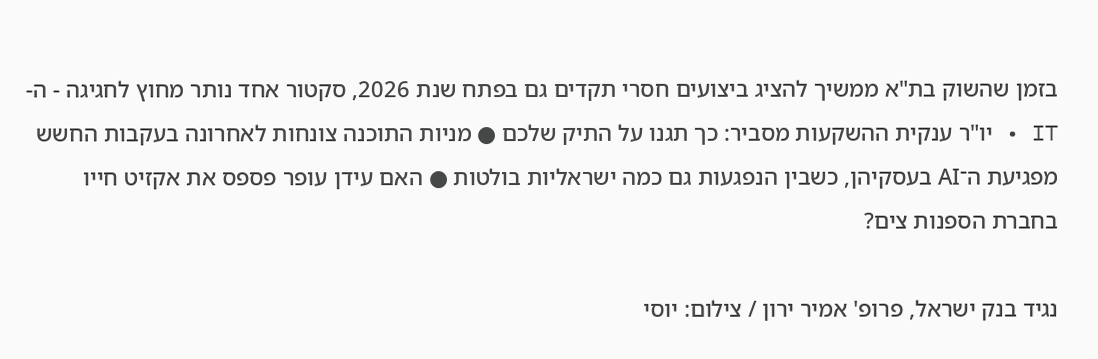בזמן שהשוק בת"א ממשיך להציג ביצועים חסרי תקדים גם בפתח שנת 2026, סקטור אחד נותר מחוץ לחגיגה - ה-IT • יו"ר ענקית ההשקעות מסביר: כך תגנו על התיק שלכם ● מניות התוכנה צונחות לאחרונה בעקבות החשש מפגיעת ה־AI בעסקיהן, כשבין הנפגעות גם כמה ישראליות בולטות ● האם עידן עופר פספס את אקזיט חייו בחברת הספנות צים?

נגיד בנק ישראל, פרופ' אמיר ירון / צילום: יוסי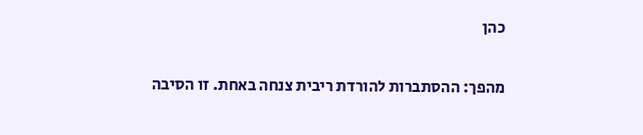כהן

מהפך: ההסתברות להורדת ריבית צנחה באחת. זו הסיבה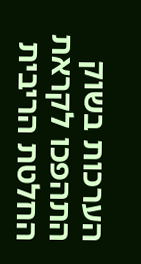הערכות בשוק התהפכו לקראת החלטת הריבית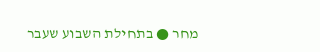מחר ● בתחילת השבוע שעבר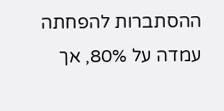ההסתברות להפחתה עמדה על 80%, אך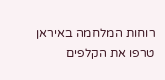רוחות המלחמה באיראן טרפו את הקלפים